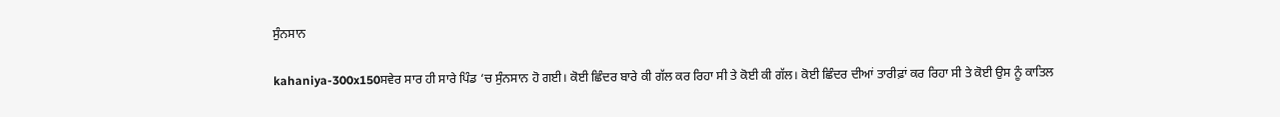ਸੁੰਨਸਾਨ

kahaniya-300x150ਸਵੇਰ ਸਾਰ ਹੀ ਸਾਰੇ ਪਿੰਡ ‘ਚ ਸੁੰਨਸਾਨ ਹੋ ਗਈ। ਕੋਈ ਛਿੰਦਰ ਬਾਰੇ ਕੀ ਗੱਲ ਕਰ ਰਿਹਾ ਸੀ ਤੇ ਕੋਈ ਕੀ ਗੱਲ। ਕੋਈ ਛਿੰਦਰ ਦੀਆਂ ਤਾਰੀਫ਼ਾਂ ਕਰ ਰਿਹਾ ਸੀ ਤੇ ਕੋਈ ਉਸ ਨੂੰ ਕਾਤਿਲ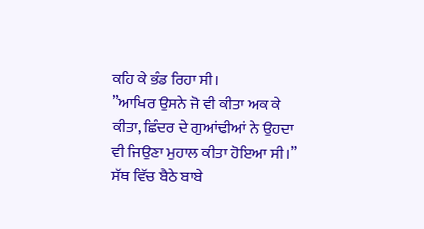ਕਹਿ ਕੇ ਭੰਡ ਰਿਹਾ ਸੀ।
”ਆਖਿਰ ਉਸਨੇ ਜੋ ਵੀ ਕੀਤਾ ਅਕ ਕੇ ਕੀਤਾ, ਛਿੰਦਰ ਦੇ ਗੁਆਂਢੀਆਂ ਨੇ ਉਹਦਾ ਵੀ ਜਿਉਣਾ ਮੁਹਾਲ ਕੀਤਾ ਹੋਇਆ ਸੀ।” ਸੱਥ ਵਿੱਚ ਬੈਠੇ ਬਾਬੇ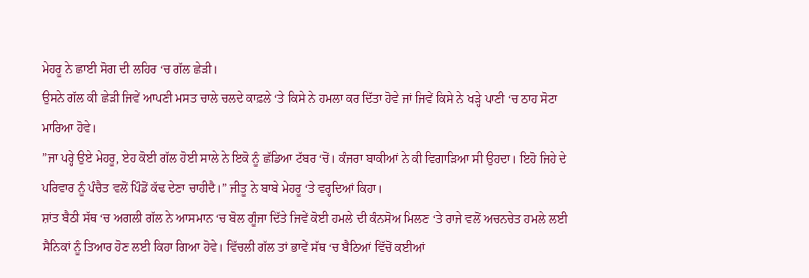ਮੇਹਰੂ ਨੇ ਛਾਈ ਸੋਗ ਦੀ ਲਹਿਰ ‘ਚ ਗੱਲ ਛੇੜੀ।
ਉਸਨੇ ਗੱਲ ਕੀ ਛੇੜੀ ਜਿਵੇਂ ਆਪਣੀ ਮਸਤ ਚਾਲੇ ਚਲਦੇ ਕਾਫ਼ਲੇ ‘ਤੇ ਕਿਸੇ ਨੇ ਹਮਲਾ ਕਰ ਦਿੱਤਾ ਹੋਵੇ ਜਾਂ ਜਿਵੇਂ ਕਿਸੇ ਨੇ ਖੜ੍ਹੇ ਪਾਣੀ ‘ਚ ਠਾਹ ਸੋਟਾ ਮਾਰਿਆ ਹੋਵੇ।
”ਜਾ ਪਰ੍ਹੇ ਉਏ ਮੇਹਰੂ, ਏਹ ਕੋਈ ਗੱਲ ਹੋਈ ਸਾਲੇ ਨੇ ਇਕੋ ਨੂੰ ਛੱਡਿਆ ਟੱਬਰ ‘ਚੋਂ। ਕੰਜਰਾ ਬਾਕੀਆਂ ਨੇ ਕੀ ਵਿਗਾੜਿਆ ਸੀ ਉਹਦਾ। ਇਹੋ ਜਿਹੇ ਦੇ ਪਰਿਵਾਰ ਨੂੰ ਪੰਚੈਤ ਵਲੋਂ ਪਿੰਡੋਂ ਕੱਢ ਦੇਣਾ ਚਾਹੀਦੈ।” ਜੀਤੂ ਨੇ ਬਾਬੇ ਮੇਹਰੂ ‘ਤੇ ਵਰ੍ਹਦਿਆਂ ਕਿਹਾ।
ਸ਼ਾਂਤ ਬੈਠੀ ਸੱਥ ‘ਚ ਅਗਲੀ ਗੱਲ ਨੇ ਆਸਮਾਨ ‘ਚ ਬੋਲ ਗੂੰਜਾ ਦਿੱਤੇ ਜਿਵੇਂ ਕੋਈ ਹਮਲੇ ਦੀ ਕੰਨਸੋਅ ਮਿਲਣ ‘ਤੇ ਰਾਜੇ ਵਲੋਂ ਅਚਨਚੇਤ ਹਮਲੇ ਲਈ ਸੈਨਿਕਾਂ ਨੂੰ ਤਿਆਰ ਹੋਣ ਲਈ ਕਿਹਾ ਗਿਆ ਹੋਵੇ। ਵਿੱਚਲੀ ਗੱਲ ਤਾਂ ਭਾਵੇਂ ਸੱਥ ‘ਚ ਬੈਠਿਆਂ ਵਿੱਚੋਂ ਕਈਆਂ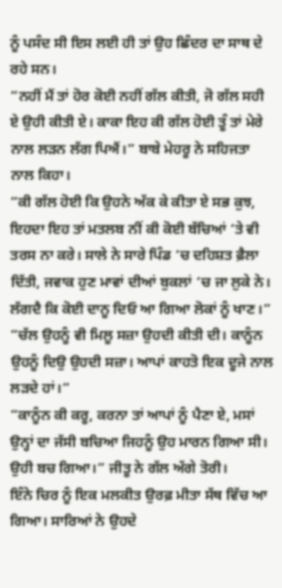ਨੂੰ ਪਸੰਦ ਸੀ ਇਸ ਲਈ ਹੀ ਤਾਂ ਉਹ ਛਿੰਦਰ ਦਾ ਸਾਥ ਦੇ ਰਹੇ ਸਨ।
”ਨਹੀਂ ਮੈਂ ਤਾਂ ਹੋਰ ਕੋਈ ਨਹੀਂ ਗੱਲ ਕੀਤੀ, ਜੋ ਗੱਲ ਸਹੀ ਏ ਉਹੀ ਕੀਤੀ ਏ। ਕਾਕਾ ਇਹ ਕੀ ਗੱਲ ਹੋਈ ਤੂੰ ਤਾਂ ਮੇਰੇ ਨਾਲ ਲੜਨ ਲੱਗ ਪਿਐਂ।” ਬਾਬੇ ਮੇਹਰੂ ਨੇ ਸਹਿਜਤਾ ਨਾਲ ਕਿਹਾ।
”ਕੀ ਗੱਲ ਹੋਈ ਕਿ ਉਹਨੇ ਅੱਕ ਕੇ ਕੀਤਾ ਏ ਸਭ ਕੁਝ, ਇਹਦਾ ਇਹ ਤਾਂ ਮਤਲਬ ਨੀਂ ਕੀ ਕੋਈ ਬੱਚਿਆਂ ‘ਤੇ ਵੀ ਤਰਸ ਨਾ ਕਰੇ। ਸਾਲੇ ਨੇ ਸਾਰੇ ਪਿੰਡ ‘ਚ ਦਹਿਸ਼ਤ ਫ਼ੈਲਾ ਦਿੱਤੀ, ਜਵਾਕ ਹੁਣ ਮਾਵਾਂ ਦੀਆਂ ਬੁਕਲਾਂ ‘ਚ ਜਾ ਲੁਕੇ ਨੇ। ਲੱਗਦੈ ਕਿ ਕੋਈ ਦਾਨੂ ਦਿਓ ਆ ਗਿਆ ਲੋਕਾਂ ਨੂੰ ਖਾਣ।”
”ਚੱਲ ਉਹਨੂੰ ਵੀ ਮਿਲੂ ਸਜ਼ਾ ਉਹਦੀ ਕੀਤੀ ਦੀ। ਕਾਨੂੰਨ ਉਹਨੂੰ ਦਿਉ ਉਹਦੀ ਸਜ਼ਾ। ਆਪਾਂ ਕਾਹਤੋ ਇਕ ਦੂਜੇ ਨਾਲ ਲੜਦੇ ਹਾਂ।”
”ਕਾਨੂੰਨ ਕੀ ਕਰੂ, ਕਰਨਾ ਤਾਂ ਆਪਾਂ ਨੂੰ ਪੈਣਾ ਏ, ਮਸਾਂ ਉਨ੍ਹਾਂ ਦਾ ਜੱਸੀ ਬਚਿਆ ਜਿਹਨੂੰ ਉਹ ਮਾਰਨ ਗਿਆ ਸੀ। ਉਹੀ ਬਚ ਗਿਆ।” ਜੀਤੂ ਨੇ ਗੱਲ ਅੱਗੇ ਤੋਰੀ।
ਇੰਨੇ ਚਿਰ ਨੂੰ ਇਕ ਮਲਕੀਤ ਉਰਫ਼ ਮੀਤਾ ਸੱਥ ਵਿੱਚ ਆ ਗਿਆ। ਸਾਰਿਆਂ ਨੇ ਉਹਦੇ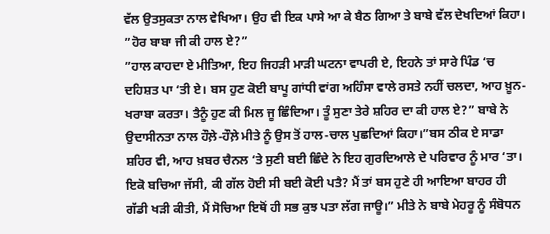ਵੱਲ ਉਤਸੁਕਤਾ ਨਾਲ ਵੇਖਿਆ। ਉਹ ਵੀ ਇਕ ਪਾਸੇ ਆ ਕੇ ਬੈਠ ਗਿਆ ਤੇ ਬਾਬੇ ਵੱਲ ਦੇਖਦਿਆਂ ਕਿਹਾ।
”ਹੋਰ ਬਾਬਾ ਜੀ ਕੀ ਹਾਲ ਏ?”
”ਹਾਲ ਕਾਹਦਾ ਏ ਮੀਤਿਆ, ਇਹ ਜਿਹੜੀ ਮਾੜੀ ਘਟਨਾ ਵਾਪਰੀ ਏ, ਇਹਨੇ ਤਾਂ ਸਾਰੇ ਪਿੰਡ ‘ਚ ਦਹਿਸ਼ਤ ਪਾ ‘ਤੀ ਏ। ਬਸ ਹੁਣ ਕੋਈ ਬਾਪੂ ਗਾਂਧੀ ਵਾਂਗ ਅਹਿੰਸਾ ਵਾਲੇ ਰਸਤੇ ਨਹੀਂ ਚਲਦਾ, ਆਹ ਖ਼ੂਨ-ਖਰਾਬਾ ਕਰਤਾ। ਤੈਨੂੰ ਹੁਣ ਕੀ ਮਿਲ ਜੂ ਛਿੰਦਿਆ। ਤੂੰ ਸੁਣਾ ਤੇਰੇ ਸ਼ਹਿਰ ਦਾ ਕੀ ਹਾਲ ਏ?” ਬਾਬੇ ਨੇ ਉਦਾਸੀਨਤਾ ਨਾਲ ਹੌਲ਼ੇ-ਹੌਲ਼ੇ ਮੀਤੇ ਨੂੰ ਉਸ ਤੋਂ ਹਾਲ-ਚਾਲ ਪੁਛਦਿਆਂ ਕਿਹਾ।”ਬਸ ਠੀਕ ਏ ਸਾਡਾ ਸ਼ਹਿਰ ਵੀ, ਆਹ ਖ਼ਬਰ ਚੈਨਲ ‘ਤੇ ਸੁਣੀ ਬਈ ਛਿੰਦੇ ਨੇ ਇਹ ਗੁਰਦਿਆਲੇ ਦੇ ਪਰਿਵਾਰ ਨੂੰ ਮਾਰ ‘ਤਾ। ਇਕੋ ਬਚਿਆ ਜੱਸੀ, ਕੀ ਗੱਲ ਹੋਈ ਸੀ ਬਈ ਕੋਈ ਪਤੈ? ਮੈਂ ਤਾਂ ਬਸ ਹੁਣੇ ਹੀ ਆਇਆ ਬਾਹਰ ਹੀ ਗੱਡੀ ਖੜੀ ਕੀਤੀ, ਮੈਂ ਸੋਚਿਆ ਇਥੋਂ ਹੀ ਸਭ ਕੁਝ ਪਤਾ ਲੱਗ ਜਾਊ।” ਮੀਤੇ ਨੇ ਬਾਬੇ ਮੇਹਰੂ ਨੂੰ ਸੰਬੋਧਨ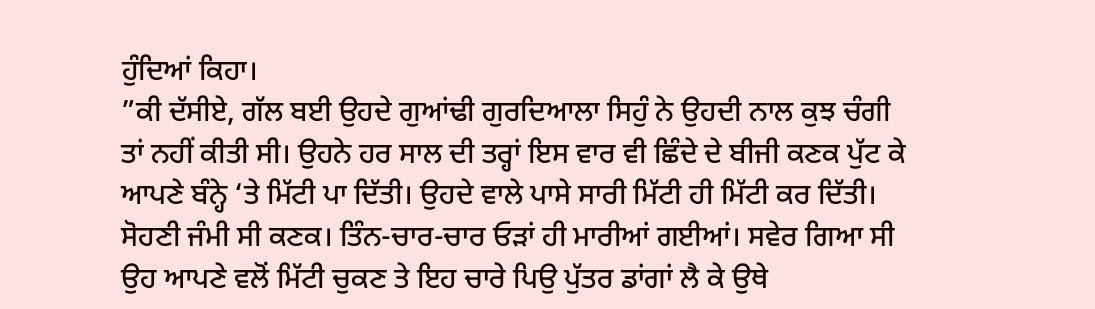ਹੁੰਦਿਆਂ ਕਿਹਾ।
”ਕੀ ਦੱਸੀਏ, ਗੱਲ ਬਈ ਉਹਦੇ ਗੁਆਂਢੀ ਗੁਰਦਿਆਲਾ ਸਿਹੁੰ ਨੇ ਉਹਦੀ ਨਾਲ ਕੁਝ ਚੰਗੀ ਤਾਂ ਨਹੀਂ ਕੀਤੀ ਸੀ। ਉਹਨੇ ਹਰ ਸਾਲ ਦੀ ਤਰ੍ਹਾਂ ਇਸ ਵਾਰ ਵੀ ਛਿੰਦੇ ਦੇ ਬੀਜੀ ਕਣਕ ਪੁੱਟ ਕੇ ਆਪਣੇ ਬੰਨ੍ਹੇ ‘ਤੇ ਮਿੱਟੀ ਪਾ ਦਿੱਤੀ। ਉਹਦੇ ਵਾਲੇ ਪਾਸੇ ਸਾਰੀ ਮਿੱਟੀ ਹੀ ਮਿੱਟੀ ਕਰ ਦਿੱਤੀ। ਸੋਹਣੀ ਜੰਮੀ ਸੀ ਕਣਕ। ਤਿੰਨ-ਚਾਰ-ਚਾਰ ਓੜਾਂ ਹੀ ਮਾਰੀਆਂ ਗਈਆਂ। ਸਵੇਰ ਗਿਆ ਸੀ ਉਹ ਆਪਣੇ ਵਲੋਂ ਮਿੱਟੀ ਚੁਕਣ ਤੇ ਇਹ ਚਾਰੇ ਪਿਉ ਪੁੱਤਰ ਡਾਂਗਾਂ ਲੈ ਕੇ ਉਥੇ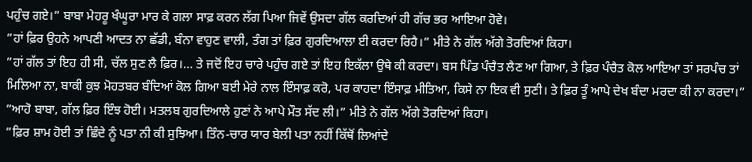ਪਹੁੰਚ ਗਏ।” ਬਾਬਾ ਮੇਹਰੂ ਖੰਘੂਰਾ ਮਾਰ ਕੇ ਗਲਾ ਸਾਫ਼ ਕਰਨ ਲੱਗ ਪਿਆ ਜਿਵੇਂ ਉਸਦਾ ਗੱਲ ਕਰਦਿਆਂ ਹੀ ਗੱਚ ਭਰ ਆਇਆ ਹੋਵੇ।
”ਹਾਂ ਫ਼ਿਰ ਉਹਨੇ ਆਪਣੀ ਆਦਤ ਨਾ ਛੱਡੀ, ਬੰਨਾ ਵਾਹੁਣ ਵਾਲੀ, ਤੰਗ ਤਾਂ ਫ਼ਿਰ ਗੁਰਦਿਆਲਾ ਈ ਕਰਦਾ ਰਿਹੈ।” ਮੀਤੇ ਨੇ ਗੱਲ ਅੱਗੇ ਤੋਰਦਿਆਂ ਕਿਹਾ।
”ਹਾਂ ਗੱਲ ਤਾਂ ਇਹ ਹੀ ਸੀ, ਚੱਲ ਸੁਣ ਲੈ ਫ਼ਿਰ।… ਤੇ ਜਦੋਂ ਇਹ ਚਾਰੇ ਪਹੁੰਚ ਗਏ ਤਾਂ ਇਹ ਇਕੱਲਾ ਉਥੇ ਕੀ ਕਰਦਾ। ਬਸ ਪਿੰਡ ਪੰਚੈਤ ਲੈਣ ਆ ਗਿਆ, ਤੇ ਫ਼ਿਰ ਪੰਚੈਤ ਕੋਲ ਆਇਆ ਤਾਂ ਸਰਪੰਚ ਤਾਂ ਮਿਲਿਆ ਨਾ, ਬਾਕੀ ਕੁਝ ਮੋਹਤਬਰ ਬੰਦਿਆਂ ਕੋਲ ਗਿਆ ਬਈ ਮੇਰੇ ਨਾਲ ਇੰਸਾਫ਼ ਕਰੋ, ਪਰ ਕਾਹਦਾ ਇੰਸਾਫ਼ ਮੀਤਿਆ, ਕਿਸੇ ਨਾ ਇਕ ਵੀ ਸੁਣੀ। ਤੇ ਫ਼ਿਰ ਤੂੰ ਆਪੇ ਦੇਖ ਬੰਦਾ ਮਰਦਾ ਕੀ ਨਾ ਕਰਦਾ।”
”ਆਹੋ ਬਾਬਾ, ਗੱਲ ਫ਼ਿਰ ਇੰਝ ਹੋਈ। ਮਤਲਬ ਗੁਰਦਿਆਲੇ ਹੁਣਾਂ ਨੇ ਆਪੇ ਮੌਤ ਸੱਦ ਲੀ।” ਮੀਤੇ ਨੇ ਗੱਲ ਅੱਗੇ ਤੋਰਦਿਆਂ ਕਿਹਾ।
”ਫ਼ਿਰ ਸ਼ਾਮ ਹੋਈ ਤਾਂ ਛਿੰਦੇ ਨੂੰ ਪਤਾ ਨੀ ਕੀ ਸੁਝਿਆ। ਤਿੰਨ-ਚਾਰ ਯਾਰ ਬੇਲੀ ਪਤਾ ਨਹੀਂ ਕਿੱਥੋਂ ਲਿਆਂਦੇ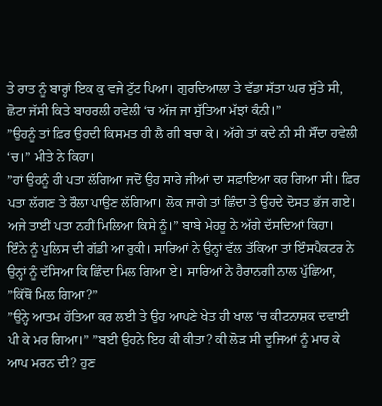ਤੇ ਰਾਤ ਨੂੰ ਬਾਰ੍ਹਾਂ ਇਕ ਕੁ ਵਜੇ ਟੁੱਟ ਪਿਆ। ਗੁਰਦਿਆਲਾ ਤੇ ਵੱਡਾ ਸੱਤਾ ਘਰ ਸੁੱਤੇ ਸੀ, ਛੋਟਾ ਜੱਸੀ ਕਿਤੇ ਬਾਹਰਲੀ ਹਵੇਲੀ ‘ਚ ਅੱਜ ਜਾ ਸੁੱਤਿਆ ਮੱਝਾਂ ਕੰਨੀ।”
”ਉਹਨੂੰ ਤਾਂ ਫ਼ਿਰ ਉਹਦੀ ਕਿਸਮਤ ਹੀ ਲੈ ਗੀ ਬਚਾ ਕੇ। ਅੱਗੇ ਤਾਂ ਕਦੇ ਨੀ ਸੀ ਸੌਂਦਾ ਹਵੇਲੀ ‘ਚ।” ਮੀਤੇ ਨੇ ਕਿਹਾ।
”ਹਾਂ ਉਹਨੂੰ ਹੀ ਪਤਾ ਲੱਗਿਆ ਜਦੋਂ ਉਹ ਸਾਰੇ ਜੀਆਂ ਦਾ ਸਫ਼ਾਇਆ ਕਰ ਗਿਆ ਸੀ। ਫ਼ਿਰ ਪਤਾ ਲੱਗਣ ਤੇ ਰੌਲਾ ਪਾਉਣ ਲੱਗਿਆ। ਲੋਕ ਜਾਗੇ ਤਾਂ ਛਿੰਦਾ ਤੇ ਉਹਦੇ ਦੋਸਤ ਭੱਜ ਗਏ। ਅਜੇ ਤਾਈਂ ਪਤਾ ਨਹੀਂ ਮਿਲਿਆ ਕਿਸੇ ਨੂੰ।” ਬਾਬੇ ਮੇਹਰੂ ਨੇ ਅੱਗੇ ਦੱਸਦਿਆਂ ਕਿਹਾ।
ਇੰਨੇ ਨੂੰ ਪੁਲਿਸ ਦੀ ਗੱਡੀ ਆ ਰੁਕੀ। ਸਾਰਿਆਂ ਨੇ ਉਨ੍ਹਾਂ ਵੱਲ ਤੱਕਿਆ ਤਾਂ ਇੰਸਪੈਕਟਰ ਨੇ ਉਨ੍ਹਾਂ ਨੂੰ ਦੱਸਿਆ ਕਿ ਛਿੰਦਾ ਮਿਲ ਗਿਆ ਏ। ਸਾਰਿਆਂ ਨੇ ਹੈਰਾਨਗੀ ਨਾਲ ਪੁੱਛਿਆ, ”ਕਿੱਥੋਂ ਮਿਲ ਗਿਆ?”
”ਉਨ੍ਹੇ ਆਤਮ ਹੱਤਿਆ ਕਰ ਲਈ ਤੇ ਉਹ ਆਪਣੇ ਖੇਤ ਹੀ ਖਾਲ ‘ਚ ਕੀਟਨਾਸ਼ਕ ਦਵਾਈ ਪੀ ਕੇ ਮਰ ਗਿਆ।” ”ਬਈ ਉਹਨੇ ਇਹ ਕੀ ਕੀਤਾ? ਕੀ ਲੋੜ ਸੀ ਦੂਜਿਆਂ ਨੂੰ ਮਾਰ ਕੇ ਆਪ ਮਰਨ ਦੀ? ਹੁਣ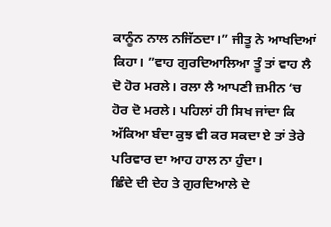ਕਾਨੂੰਨ ਨਾਲ ਨਜਿੱਠਦਾ।” ਜੀਤੂ ਨੇ ਆਖਦਿਆਂ ਕਿਹਾ। ”ਵਾਹ ਗੁਰਦਿਆਲਿਆ ਤੂੰ ਤਾਂ ਵਾਹ ਲੈ ਦੋ ਹੋਰ ਮਰਲੇ। ਰਲਾ ਲੈ ਆਪਣੀ ਜ਼ਮੀਨ ‘ਚ ਹੋਰ ਦੋ ਮਰਲੇ। ਪਹਿਲਾਂ ਹੀ ਸਿਖ ਜਾਂਦਾ ਕਿ ਅੱਕਿਆ ਬੰਦਾ ਕੁਝ ਵੀ ਕਰ ਸਕਦਾ ਏ ਤਾਂ ਤੇਰੇ ਪਰਿਵਾਰ ਦਾ ਆਹ ਹਾਲ ਨਾ ਹੁੰਦਾ।
ਛਿੰਦੇ ਦੀ ਦੇਹ ਤੇ ਗੁਰਦਿਆਲੇ ਦੇ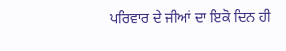ਪਰਿਵਾਰ ਦੇ ਜੀਆਂ ਦਾ ਇਕੋ ਦਿਨ ਹੀ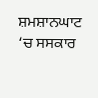ਸ਼ਮਸ਼ਾਨਘਾਟ ‘ਚ ਸਸਕਾਰ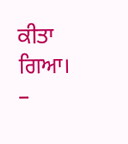ਕੀਤਾ ਗਿਆ।
–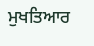ਮੁਖਤਿਆਰ